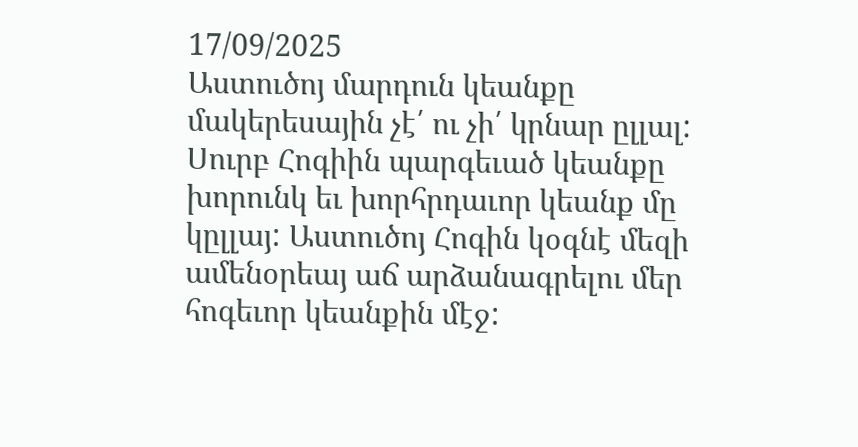17/09/2025
Աստուծոյ մարդուն կեանքը մակերեսային չէ՛ ու չի՛ կրնար ըլլալ: Սուրբ Հոգիին պարգեւած կեանքը խորունկ եւ խորհրդաւոր կեանք մը կըլլայ: Աստուծոյ Հոգին կօգնէ մեզի ամենօրեայ աճ արձանագրելու մեր հոգեւոր կեանքին մէջ: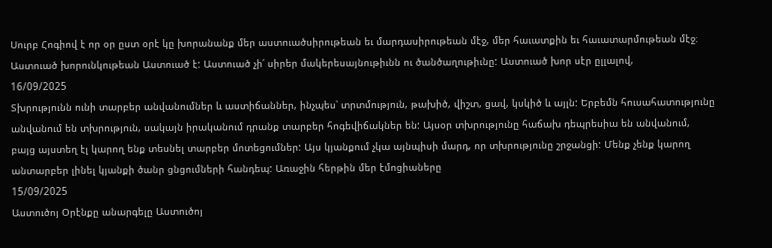Սուրբ Հոգիով է որ օր ըստ օրէ կը խորանանք մեր աստուածսիրութեան եւ մարդասիրութեան մէջ, մեր հաւատքին եւ հաւատարմութեան մէջ։ Աստուած խորունկութեան Աստուած է: Աստուած չի՛ սիրեր մակերեսայնութիւնն ու ծանծաղութիւնը: Աստուած խոր սէր ըլլալով,
16/09/2025
Տխրությունն ունի տարբեր անվանումներ և աստիճաններ, ինչպես՝ տրտմություն, թախիծ, վիշտ, ցավ, կսկիծ և այլն: Երբեմն հուսահատությունը անվանում են տխրություն, սակայն իրականում դրանք տարբեր հոգեվիճակներ են: Այսօր տխրությունը հաճախ դեպրեսիա են անվանում, բայց այստեղ էլ կարող ենք տեսնել տարբեր մոտեցումներ: Այս կյանքում չկա այնպիսի մարդ, որ տխրությունը շրջանցի: Մենք չենք կարող անտարբեր լինել կյանքի ծանր ցնցումների հանդեպ: Առաջին հերթին մեր էմոցիաները
15/09/2025
Աստուծոյ Օրէնքը անարգելը Աստուծոյ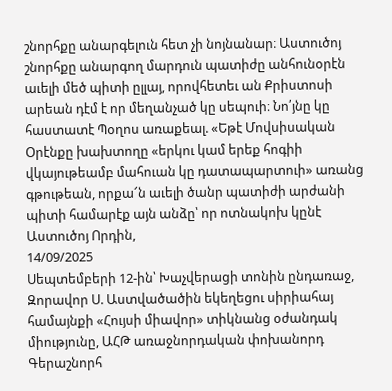շնորհքը անարգելուն հետ չի նոյնանար։ Աստուծոյ շնորհքը անարգող մարդուն պատիժը անհունօրէն աւելի մեծ պիտի ըլլայ, որովհետեւ ան Քրիստոսի արեան դէմ է որ մեղանչած կը սեպուի։ Նո՛յնը կը հաստատէ Պօղոս առաքեալ. «Եթէ Մովսիսական Օրէնքը խախտողը «երկու կամ երեք հոգիի վկայութեամբ մահուան կը դատապարտուի» առանց գթութեան, որքա՜ն աւելի ծանր պատիժի արժանի պիտի համարէք այն անձը՝ որ ոտնակոխ կընէ Աստուծոյ Որդին,
14/09/2025
Սեպտեմբերի 12-ին՝ Խաչվերացի տոնին ընդառաջ, Զորավոր Ս. Աստվածածին եկեղեցու սիրիահայ համայնքի «Հույսի միավոր» տիկնանց օժանդակ միությունը, ԱՀԹ առաջնորդական փոխանորդ Գերաշնորհ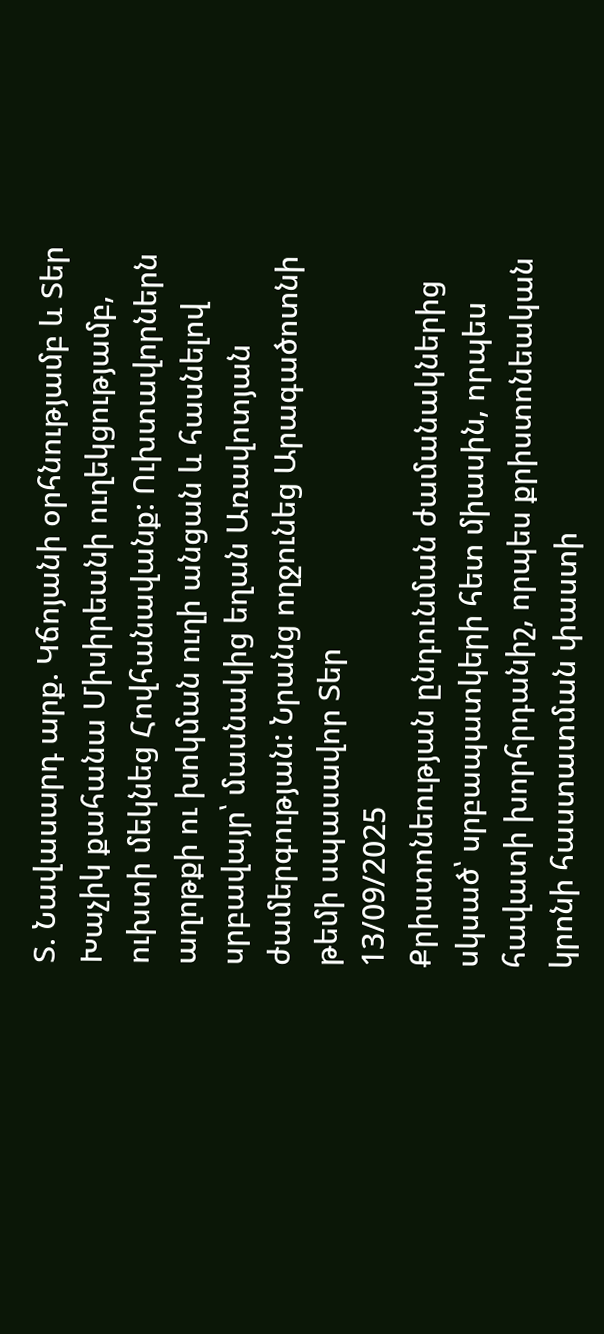Տ. Նավասարդ արք. Կճոյանի օրհնությամբ և Տեր Խաչիկ քահանա Միսիրեանի ուղեկցությամբ, ուխտի մեկնեց Հովհանավանք: Ուխտավորներն աղոթքի ու խոկման ուղի անցան և հասնելով սրբավայր՝ մասնակից եղան Առավոտյան ժամերգության: Նրանց ողջունեց Արագածոտնի թեմի սպասավոր Տեր
13/09/2025
Քրիստոնեության ընդունման ժամանակներից սկսած՝ սրբապատկերի հետ միասին, որպես հավատի խորհրդանիշ, որպես քրիստոնեական կրոնի հաստատման փաստի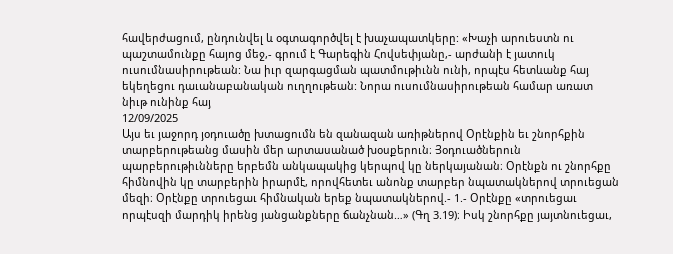հավերժացում, ընդունվել և օգտագործվել է խաչապատկերը: «Խաչի արուեստն ու պաշտամունքը հայոց մեջ,- գրում է Գարեգին Հովսեփյանը,- արժանի է յատուկ ուսումնասիրութեան: Նա իւր զարգացման պատմութիւնն ունի, որպէս հետևանք հայ եկեղեցու դաւանաբանական ուղղութեան: Նորա ուսումնասիրութեան համար առատ նիւթ ունինք հայ
12/09/2025
Այս եւ յաջորդ յօդուածը խտացումն են զանազան առիթներով Օրէնքին եւ շնորհքին տարբերութեանց մասին մեր արտասանած խօսքերուն։ Յօդուածներուն պարբերութիւնները երբեմն անկապակից կերպով կը ներկայանան։ Օրէնքն ու շնորհքը հիմնովին կը տարբերին իրարմէ, որովհետեւ անոնք տարբեր նպատակներով տրուեցան մեզի։ Օրէնքը տրուեցաւ հիմնական երեք նպատակներով.- 1.- Օրէնքը «տրուեցաւ որպէսզի մարդիկ իրենց յանցանքները ճանչնան…» (Գղ 3.19)։ Իսկ շնորհքը յայտնուեցաւ,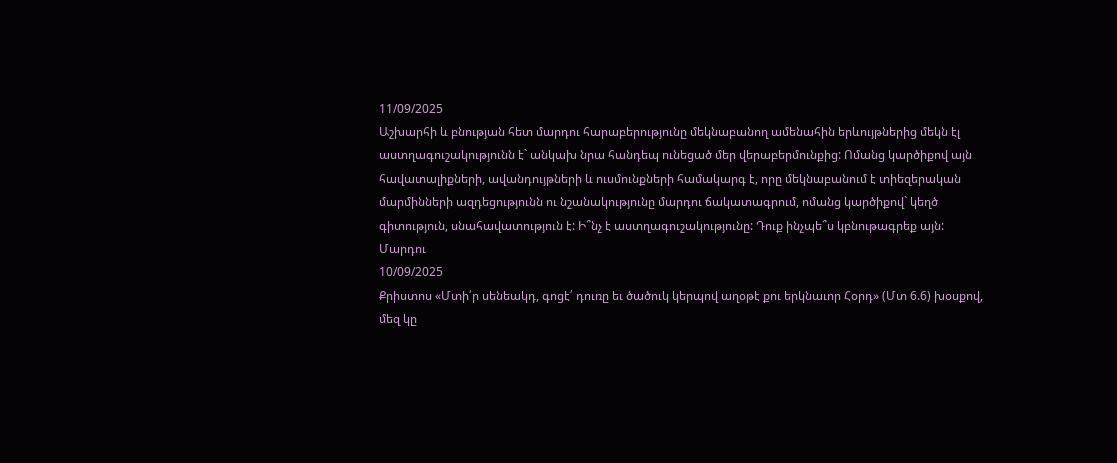11/09/2025
Աշխարհի և բնության հետ մարդու հարաբերությունը մեկնաբանող ամենահին երևույթներից մեկն էլ աստղագուշակությունն է` անկախ նրա հանդեպ ունեցած մեր վերաբերմունքից: Ոմանց կարծիքով այն հավատալիքների, ավանդույթների և ուսմունքների համակարգ է, որը մեկնաբանում է տիեզերական մարմինների ազդեցությունն ու նշանակությունը մարդու ճակատագրում, ոմանց կարծիքով` կեղծ գիտություն, սնահավատություն է: Ի՞նչ է աստղագուշակությունը: Դուք ինչպե՞ս կբնութագրեք այն: Մարդու
10/09/2025
Քրիստոս «Մտի՛ր սենեակդ, գոցէ՛ դուռը եւ ծածուկ կերպով աղօթէ քու երկնաւոր Հօրդ» (Մտ 6.6) խօսքով, մեզ կը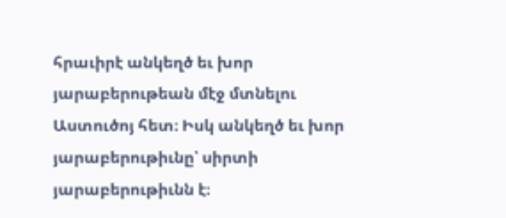հրաւիրէ անկեղծ եւ խոր յարաբերութեան մէջ մտնելու Աստուծոյ հետ։ Իսկ անկեղծ եւ խոր յարաբերութիւնը՝ սիրտի յարաբերութիւնն է։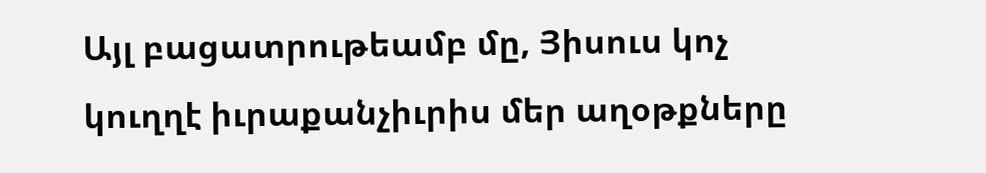Այլ բացատրութեամբ մը, Յիսուս կոչ կուղղէ իւրաքանչիւրիս մեր աղօթքները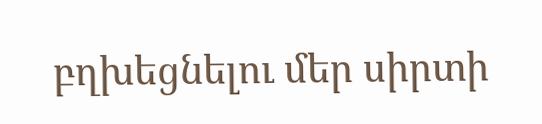բղխեցնելու մեր սիրտի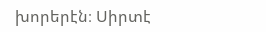խորերէն։ Սիրտէ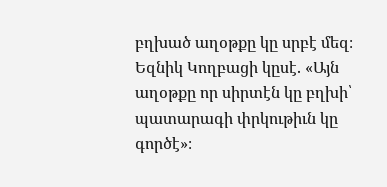բղխած աղօթքը կը սրբէ մեզ։ Եզնիկ Կողբացի կըսէ. «Այն աղօթքը որ սիրտէն կը բղխի՝ պատարագի փրկութիւն կը գործէ»։